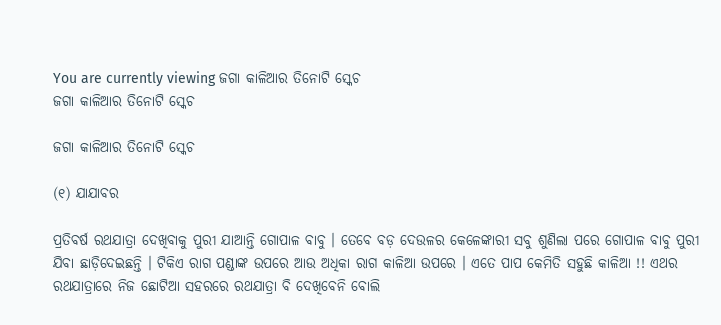You are currently viewing ଜଗା କାଳିଆର ତିନୋଟି ସ୍କେଚ
ଜଗା କାଳିଆର ତିନୋଟି ସ୍କେଚ

ଜଗା କାଳିଆର ତିନୋଟି ସ୍କେଚ

(୧) ଯାଯାବର

ପ୍ରତିବର୍ଷ ରଥଯାତ୍ରା ଦେଖିବାକୁ ପୁରୀ ଯାଆନ୍ତି ଗୋପାଳ ବାବୁ । ତେବେ ବଡ଼ ଦେଉଳର କେଳେଙ୍କାରୀ ସବୁ ଶୁଣିଲା ପରେ ଗୋପାଳ ବାବୁ ପୁରୀ ଯିବା ଛାଡ଼ିଦେଇଛନ୍ତି । ଟିକିଏ ରାଗ ପଣ୍ଡାଙ୍କ ଉପରେ ଆଉ ଅଧିକା ରାଗ କାଳିଆ ଉପରେ । ଏତେ ପାପ କେମିତି ସହୁଛି କାଳିଆ !! ଏଥର ରଥଯାତ୍ରାରେ ନିଜ ଛୋଟିଆ ସହରରେ ରଥଯାତ୍ରା ବି ଦେଖିବେନି ବୋଲି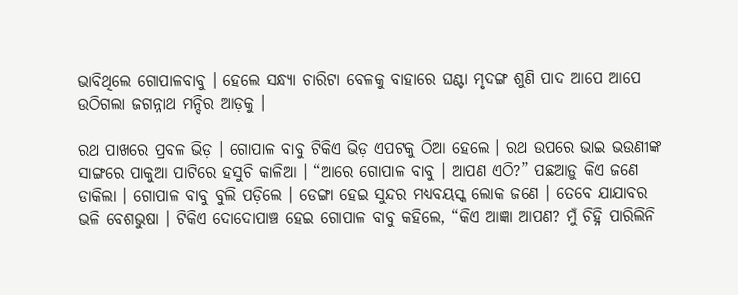ଭାବିଥିଲେ ଗୋପାଳବାବୁ । ହେଲେ ସନ୍ଧ୍ୟା ଚାରିଟା ବେଳକୁ ବାହାରେ ଘଣ୍ଟା ମୃଦଙ୍ଗ ଶୁଣି ପାଦ ଆପେ ଆପେ ଉଠିଗଲା ଜଗନ୍ନାଥ ମନ୍ଦିର ଆଡ଼କୁ ।

ରଥ ପାଖରେ ପ୍ରବଳ ଭିଡ଼ । ଗୋପାଳ ବାବୁ ଟିକିଏ ଭିଡ଼ ଏପଟକୁ ଠିଆ ହେଲେ । ରଥ ଉପରେ ଭାଇ ଭଉଣୀଙ୍କ ସାଙ୍ଗରେ ପାକୁଆ ପାଟିରେ ହସୁଚି କାଳିଆ । “ଆରେ ଗୋପାଳ ବାବୁ । ଆପଣ ଏଠି?” ପଛଆଡ଼ୁ କିଏ ଜଣେ ଡାକିଲା । ଗୋପାଳ ବାବୁ ବୁଲି ପଡ଼ିଲେ । ଡେଙ୍ଗା ହେଇ ସୁନ୍ଦର ମଧ୍ୟବୟସ୍କ ଲୋକ ଜଣେ । ତେବେ ଯାଯାବର ଭଳି ବେଶଭୁଷା । ଟିକିଏ ଦୋଦୋପାଞ୍ଚ ହେଇ ଗୋପାଳ ବାବୁ କହିଲେ, “କିଏ ଆଜ୍ଞା ଆପଣ? ମୁଁ ଚିହ୍ନି ପାରିଲିନି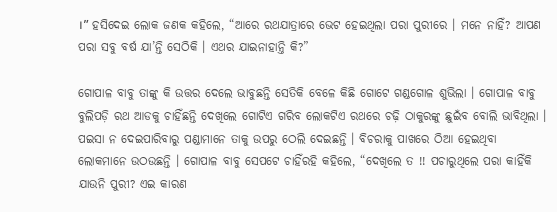।” ହସିଦେଇ ଲୋକ ଜଣକ କହିଲେ, “ଆରେ ରଥଯାତ୍ରାରେ ଭେଟ ହେଇଥିଲା ପରା ପୁରୀରେ । ମନେ ନାହିଁ? ଆପଣ ପରା ସବୁ ବର୍ଷ ଯା’ନ୍ତି ସେଠିକି । ଏଥର ଯାଇନାହାନ୍ତି କି?”

ଗୋପାଳ ବାବୁ ତାଙ୍କୁ କି ଉତ୍ତର ଦେଲେ ଭାବୁଛନ୍ତି ସେତିକି ବେଳେ କିଛି ଗୋଟେ ଗଣ୍ଡଗୋଳ ଶୁଭିଲା । ଗୋପାଳ ବାବୁ ବୁଲିପଡ଼ି ରଥ ଆଡକୁ ଚାହିଁଛନ୍ତି ଦେଖିଲେ ଗୋଟିଏ ଗରିବ ଲୋକଟିଏ ରଥରେ ଚଢ଼ି ଠାକୁରଙ୍କୁ ଛୁଇଁବ ବୋଲି ଭାବିଥିଲା । ପଇସା ନ ଦେଇପାରିବାରୁ ପଣ୍ଡାମାନେ ତାକୁ ଉପରୁ ଠେଲି ଦେଇଛନ୍ତି । ବିଚରାକୁ ପାଖରେ ଠିଆ ହେଇଥିବା ଲୋକମାନେ ଉଠଉଛନ୍ତି । ଗୋପାଳ ବାବୁ ସେପଟେ ଚାହିଁରହି କହିଲେ, “ଦେଖିଲେ ତ !! ପଚାରୁଥିଲେ ପରା କାହିଁକି ଯାଉନି ପୁରୀ? ଏଇ କାରଣ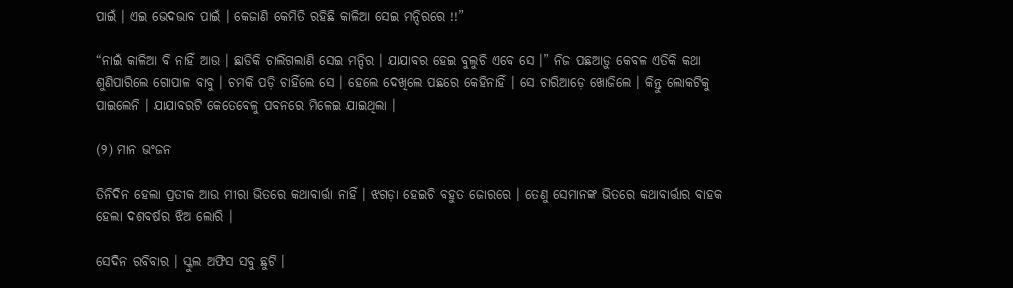ପାଇଁ । ଏଇ ଭେଦଭାବ ପାଇଁ । କେଜାଣି କେମିତି ରହିଛି କାଳିଆ ସେଇ ମନ୍ଦିରରେ !!”

“ନାଇଁ କାଳିଆ ବି ନାହିଁ ଆଉ । ଛାଡିକି ଚାଲିଗଲାଣି ସେଇ ମନ୍ଦିର । ଯାଯାବର ହେଇ ବୁଲୁଚି ଏବେ ସେ ।” ନିଜ ପଛଆଡ଼ୁ କେବଳ ଏତିକି କଥା ଶୁଣିପାରିଲେ ଗୋପାଳ ବାବୁ । ଚମକି ପଡ଼ି ଚାହିଁଲେ ସେ । ହେଲେ ଦେଖିଲେ ପଛରେ କେହିନାହିଁ । ସେ ଚାରିଆଡ଼େ ଖୋଜିଲେ । କିନ୍ତୁ ଲୋକଟିକୁ ପାଇଲେନି । ଯାଯାବରଟି କେତେବେଳୁ ପବନରେ ମିଳେଇ ଯାଇଥିଲା ।

(୨) ମାନ ଭଂଜନ

ତିନିଦିନ ହେଲା ପ୍ରତୀକ ଆଉ ମୀରା ଭିତରେ କଥାବାର୍ତ୍ତା ନାହିଁ । ଝଗଡ଼ା ହେଇଚି ବହୁତ ଜୋରରେ । ତେଣୁ ସେମାନଙ୍କ ଭିତରେ କଥାବାର୍ତ୍ତାର ବାହକ ହେଲା ଦଶବର୍ଷର ଝିଅ ଲୋରି ।

ସେଦିନ ରବିବାର । ସ୍କୁଲ ଅଫିସ ସବୁ ଛୁଟି ।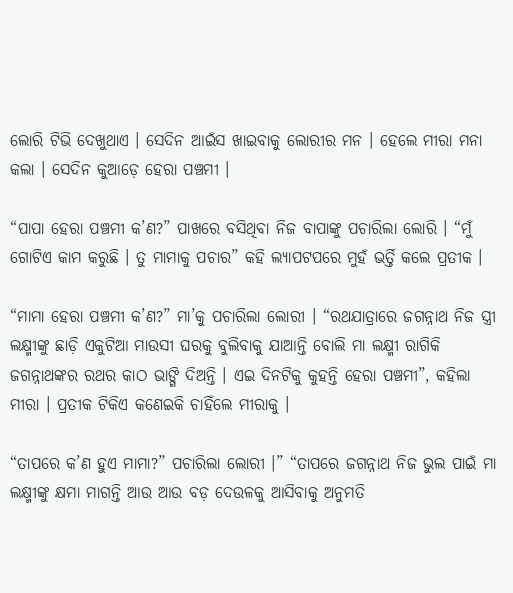ଲୋରି ଟିଭି ଦେଖୁଥାଏ । ସେଦିନ ଆଇଁସ ଖାଇବାକୁ ଲୋରୀର ମନ । ହେଲେ ମୀରା ମନା କଲା । ସେଦିନ କୁଆଡ଼େ ହେରା ପଞ୍ଚମୀ ।

“ପାପା ହେରା ପଞ୍ଚମୀ କ’ଣ?” ପାଖରେ ବସିଥିବା ନିଜ ବାପାଙ୍କୁ ପଚାରିଲା ଲୋରି । “ମୁଁ ଗୋଟିଏ କାମ କରୁଛି । ତୁ ମାମାକୁ ପଚାର” କହି ଲ୍ୟାପଟପରେ ମୁହଁ ଭର୍ତ୍ତି କଲେ ପ୍ରତୀକ ।

“ମାମା ହେରା ପଞ୍ଚମୀ କ’ଣ?” ମା’କୁ ପଚାରିଲା ଲୋରୀ । “ରଥଯାତ୍ରାରେ ଜଗନ୍ନାଥ ନିଜ ସ୍ତ୍ରୀ ଲକ୍ଷ୍ମୀଙ୍କୁ ଛାଡ଼ି ଏକୁଟିଆ ମାଉସୀ ଘରକୁ ବୁଲିବାକୁ ଯାଆନ୍ତି ବୋଲି ମା ଲକ୍ଷ୍ମୀ ରାଗିକି ଜଗନ୍ନାଥଙ୍କର ରଥର କାଠ ଭାଙ୍ଗି ଦିଅନ୍ତି । ଏଇ ଦିନଟିକୁ କୁହନ୍ତି ହେରା ପଞ୍ଚମୀ”, କହିଲା ମୀରା । ପ୍ରତୀକ ଟିକିଏ କଣେଇକି ଚାହିଁଲେ ମୀରାକୁ ।

“ତାପରେ କ’ଣ ହୁଏ ମାମା?” ପଚାରିଲା ଲୋରୀ ।” “ତାପରେ ଜଗନ୍ନାଥ ନିଜ ଭୁଲ ପାଇଁ ମା ଲକ୍ଷ୍ମୀଙ୍କୁ କ୍ଷମା ମାଗନ୍ତି ଆଉ ଆଉ ବଡ଼ ଦେଉଳକୁ ଆସିବାକୁ ଅନୁମତି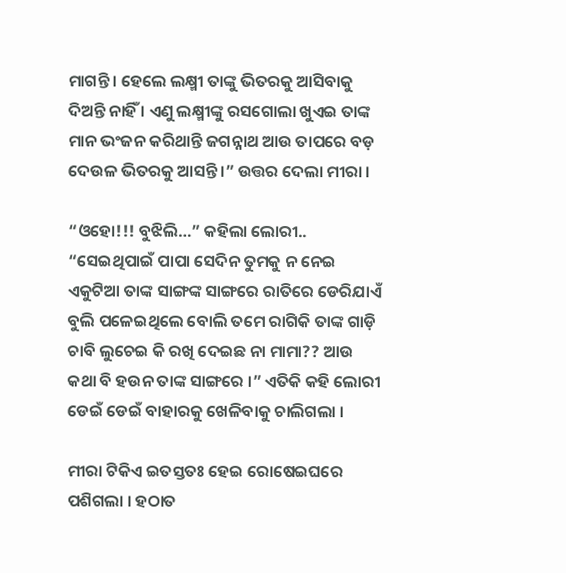ମାଗନ୍ତି । ହେଲେ ଲକ୍ଷ୍ମୀ ତାଙ୍କୁ ଭିତରକୁ ଆସିବାକୁ ଦିଅନ୍ତି ନାହିଁ । ଏଣୁ ଲକ୍ଷ୍ମୀଙ୍କୁ ରସଗୋଲା ଖୁଏଇ ତାଙ୍କ ମାନ ଭଂଜନ କରିଥାନ୍ତି ଜଗନ୍ନାଥ ଆଉ ତାପରେ ବଡ଼ ଦେଉଳ ଭିତରକୁ ଆସନ୍ତି ।” ଉତ୍ତର ଦେଲା ମୀରା ।

“ଓହୋ!!! ବୁଝିଲି…” କହିଲା ଲୋରୀ.. “ସେଇଥିପାଇଁ ପାପା ସେଦିନ ତୁମକୁ ନ ନେଇ ଏକୁଟିଆ ତାଙ୍କ ସାଙ୍ଗଙ୍କ ସାଙ୍ଗରେ ରାତିରେ ଡେରିଯାଏଁ ବୁଲି ପଳେଇଥିଲେ ବୋଲି ତମେ ରାଗିକି ତାଙ୍କ ଗାଡ଼ି ଚାବି ଲୁଚେଇ କି ରଖି ଦେଇଛ ନା ମାମା?? ଆଉ କଥା ବି ହଉନ ତାଙ୍କ ସାଙ୍ଗରେ ।” ଏତିକି କହି ଲୋରୀ ଡେଇଁ ଡେଇଁ ବାହାରକୁ ଖେଳିବାକୁ ଚାଲିଗଲା ।

ମୀରା ଟିକିଏ ଇତସ୍ତତଃ ହେଇ ରୋଷେଇଘରେ ପଶିଗଲା । ହଠାତ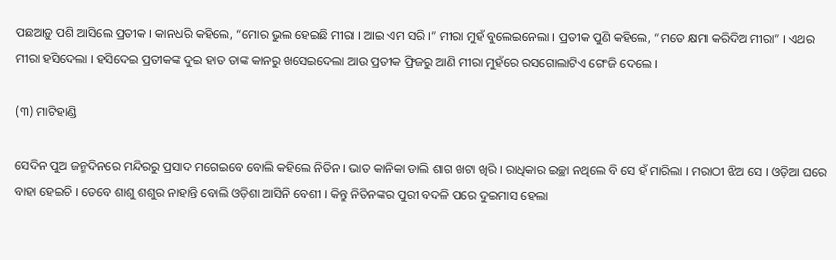ପଛଆଡ଼ୁ ପଶି ଆସିଲେ ପ୍ରତୀକ । କାନଧରି କହିଲେ, “ମୋର ଭୁଲ ହେଇଛି ମୀରା । ଆଇ ଏମ ସରି ।” ମୀରା ମୁହଁ ବୁଲେଇନେଲା । ପ୍ରତୀକ ପୁଣି କହିଲେ, “ମତେ କ୍ଷମା କରିଦିଅ ମୀରା” । ଏଥର ମୀରା ହସିଦେଲା । ହସିଦେଇ ପ୍ରତୀକଙ୍କ ଦୁଇ ହାତ ତାଙ୍କ କାନରୁ ଖସେଇଦେଲା ଆଉ ପ୍ରତୀକ ଫ୍ରିଜରୁ ଆଣି ମୀରା ମୁହଁରେ ରସଗୋଲାଟିଏ ଗେଂଜି ଦେଲେ ।

(୩) ମାଟିହାଣ୍ଡି

ସେଦିନ ପୁଅ ଜନ୍ମଦିନରେ ମନ୍ଦିରରୁ ପ୍ରସାଦ ମଗେଇବେ ବୋଲି କହିଲେ ନିତିନ । ଭାତ କାନିକା ଡାଲି ଶାଗ ଖଟା ଖିରି । ରାଧିକାର ଇଚ୍ଛା ନଥିଲେ ବି ସେ ହଁ ମାରିଲା । ମରାଠୀ ଝିଅ ସେ । ଓଡ଼ିଆ ଘରେ ବାହା ହେଇଚି । ତେବେ ଶାଶୁ ଶଶୁର ନାହାନ୍ତି ବୋଲି ଓଡ଼ିଶା ଆସିନି ବେଶୀ । କିନ୍ତୁ ନିତିନଙ୍କର ପୁରୀ ବଦଳି ପରେ ଦୁଇମାସ ହେଲା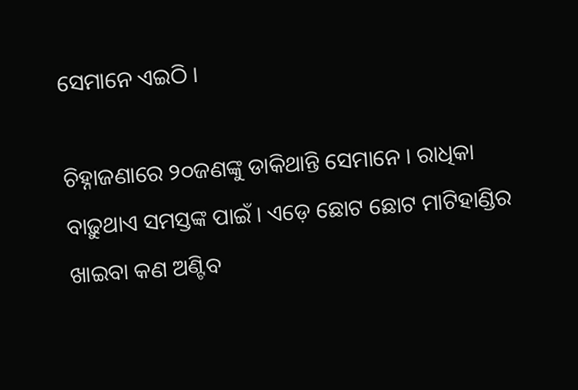ସେମାନେ ଏଇଠି ।

ଚିହ୍ନାଜଣାରେ ୨୦ଜଣଙ୍କୁ ଡାକିଥାନ୍ତି ସେମାନେ । ରାଧିକା ବାଢ଼ୁଥାଏ ସମସ୍ତଙ୍କ ପାଇଁ । ଏଡ଼େ ଛୋଟ ଛୋଟ ମାଟିହାଣ୍ଡିର ଖାଇବା କଣ ଅଣ୍ଟିବ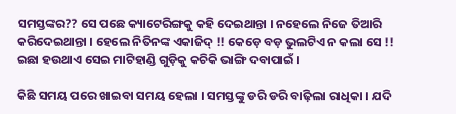ସମସ୍ତଙ୍କର?? ସେ ପଛେ କ୍ୟାଟେରିଙ୍ଗକୁ କହି ଦେଇଥାନ୍ତା । ନହେଲେ ନିଜେ ତିଆରି କରିଦେଇଥାନ୍ତା । ହେଲେ ନିତିନଙ୍କ ଏକାଜିଦ୍ !! କେଡ଼େ ବଡ଼ ଭୁଲଟିଏ ନ କଲା ସେ !! ଇଛା ହଉଥାଏ ସେଇ ମାଟିହାଣ୍ଡି ଗୁଡ଼ିକୁ କଚିକି ଭାଙ୍ଗି ଦବାପାଇଁ ।

କିଛି ସମୟ ପରେ ଖାଇବା ସମୟ ହେଲା । ସମସ୍ତଙ୍କୁ ଡରି ଡରି ବାଢ଼ିଲା ରାଧିକା । ଯଦି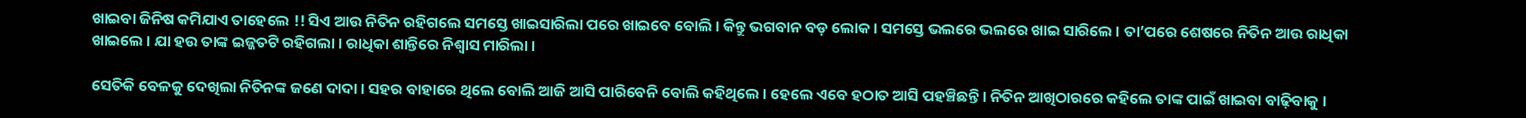ଖାଇବା ଜିନିଷ କମିଯାଏ ତାହେଲେ !! ସିଏ ଆଉ ନିତିନ ରହିଗଲେ ସମସ୍ତେ ଖାଇସାରିଲା ପରେ ଖାଇବେ ବୋଲି । କିନ୍ତୁ ଭଗବାନ ବଡ଼ ଲୋକ । ସମସ୍ତେ ଭଲରେ ଭଲରେ ଖାଇ ସାରିଲେ । ତା’ପରେ ଶେଷରେ ନିତିନ ଆଉ ରାଧିକା ଖାଇଲେ । ଯା ହଉ ତାଙ୍କ ଇଜ୍ଜତଟି ରହିଗଲା । ରାଧିକା ଶାନ୍ତିରେ ନିଶ୍ୱାସ ମାରିଲା ।

ସେତିକି ବେଳକୁ ଦେଖିଲା ନିତିନଙ୍କ ଜଣେ ଦାଦା । ସହର ବାହାରେ ଥିଲେ ବୋଲି ଆଜି ଆସି ପାରିବେନି ବୋଲି କହିଥିଲେ । ହେଲେ ଏବେ ହଠାତ ଆସି ପହଞ୍ଚିଛନ୍ତି । ନିତିନ ଆଖିଠାରରେ କହିଲେ ତାଙ୍କ ପାଇଁ ଖାଇବା ବାଢ଼ିବାକୁ ।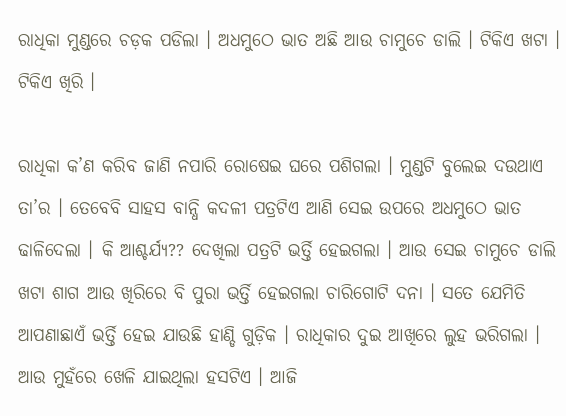ରାଧିକା ମୁଣ୍ଡରେ ଚଡ଼କ ପଡିଲା । ଅଧମୁଠେ ଭାତ ଅଛି ଆଉ ଚାମୁଚେ ଡାଲି । ଟିକିଏ ଖଟା । ଟିକିଏ ଖିରି ।

ରାଧିକା କ’ଣ କରିବ ଜାଣି ନପାରି ରୋଷେଇ ଘରେ ପଶିଗଲା । ମୁଣ୍ଡଟି ବୁଲେଇ ଦଉଥାଏ ତା’ର । ତେବେବି ସାହସ ବାନ୍ଧି କଦଳୀ ପତ୍ରଟିଏ ଆଣି ସେଇ ଉପରେ ଅଧମୁଠେ ଭାତ ଢାଳିଦେଲା । କି ଆଶ୍ଚର୍ଯ୍ୟ?? ଦେଖିଲା ପତ୍ରଟି ଭର୍ତ୍ତି ହେଇଗଲା । ଆଉ ସେଇ ଚାମୁଚେ ଡାଲି ଖଟା ଶାଗ ଆଉ ଖିରିରେ ବି ପୁରା ଭର୍ତ୍ତି ହେଇଗଲା ଚାରିଗୋଟି ଦନା । ସତେ ଯେମିତି ଆପଣାଛାଏଁ ଭର୍ତ୍ତି ହେଇ ଯାଉଛି ହାଣ୍ଡି ଗୁଡ଼ିକ । ରାଧିକାର ଦୁଇ ଆଖିରେ ଲୁହ ଭରିଗଲା । ଆଉ ମୁହଁରେ ଖେଳି ଯାଇଥିଲା ହସଟିଏ । ଆଜି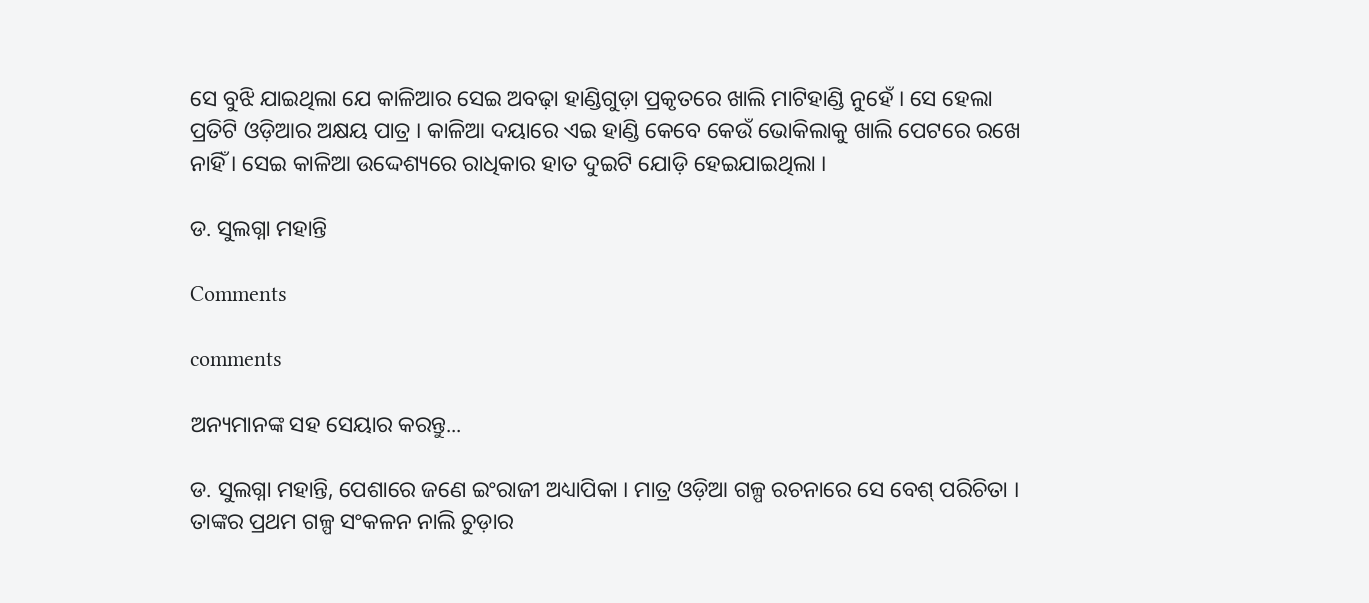ସେ ବୁଝି ଯାଇଥିଲା ଯେ କାଳିଆର ସେଇ ଅବଢ଼ା ହାଣ୍ଡିଗୁଡ଼ା ପ୍ରକୃତରେ ଖାଲି ମାଟିହାଣ୍ଡି ନୁହେଁ । ସେ ହେଲା ପ୍ରତିଟି ଓଡ଼ିଆର ଅକ୍ଷୟ ପାତ୍ର । କାଳିଆ ଦୟାରେ ଏଇ ହାଣ୍ଡି କେବେ କେଉଁ ଭୋକିଲାକୁ ଖାଲି ପେଟରେ ରଖେ ନାହିଁ । ସେଇ କାଳିଆ ଉଦ୍ଦେଶ୍ୟରେ ରାଧିକାର ହାତ ଦୁଇଟି ଯୋଡ଼ି ହେଇଯାଇଥିଲା ।

ଡ. ସୁଲଗ୍ନା ମହାନ୍ତି

Comments

comments

ଅନ୍ୟମାନଙ୍କ ସହ ସେୟାର କରନ୍ତୁ...

ଡ. ସୁଲଗ୍ନା ମହାନ୍ତି, ପେଶାରେ ଜଣେ ଇଂରାଜୀ ଅଧ୍ୟାପିକା । ମାତ୍ର ଓଡ଼ିଆ ଗଳ୍ପ ରଚନାରେ ସେ ବେଶ୍ ପରିଚିତା । ତାଙ୍କର ପ୍ରଥମ ଗଳ୍ପ ସଂକଳନ ନାଲି ଚୁଡ଼ାର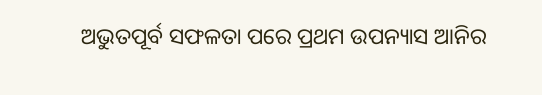ଅଭୁତପୂର୍ବ ସଫଳତା ପରେ ପ୍ରଥମ ଉପନ୍ୟାସ ଆନିର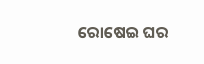ରୋଷେଇ ଘର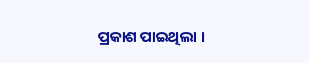ପ୍ରକାଶ ପାଇଥିଲା ।